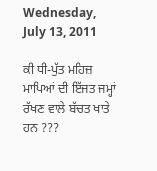Wednesday, July 13, 2011

ਕੀ ਧੀ-ਪੁੱਤ ਮਹਿਜ਼ ਮਾਪਿਆਂ ਦੀ ਇੱਜਤ ਜਮ੍ਹਾਂ ਰੱਖਣ ਵਾਲੇ ਬੱਚਤ ਖਾਤੇ ਹਨ ???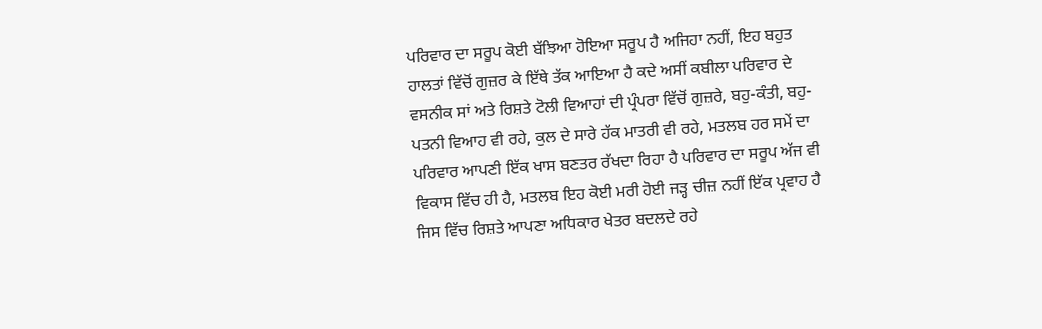ਪਰਿਵਾਰ ਦਾ ਸਰੂਪ ਕੋਈ ਬੱਝਿਆ ਹੋਇਆ ਸਰੂਪ ਹੈ ਅਜਿਹਾ ਨਹੀਂ, ਇਹ ਬਹੁਤ ਹਾਲਤਾਂ ਵਿੱਚੋਂ ਗੁਜ਼ਰ ਕੇ ਇੱਥੇ ਤੱਕ ਆਇਆ ਹੈ ਕਦੇ ਅਸੀਂ ਕਬੀਲਾ ਪਰਿਵਾਰ ਦੇ ਵਸਨੀਕ ਸਾਂ ਅਤੇ ਰਿਸ਼ਤੇ ਟੋਲੀ ਵਿਆਹਾਂ ਦੀ ਪ੍ਰੰਪਰਾ ਵਿੱਚੋਂ ਗੁਜ਼ਰੇ, ਬਹੁ-ਕੰਤੀ, ਬਹੁ-ਪਤਨੀ ਵਿਆਹ ਵੀ ਰਹੇ, ਕੁਲ ਦੇ ਸਾਰੇ ਹੱਕ ਮਾਤਰੀ ਵੀ ਰਹੇ, ਮਤਲਬ ਹਰ ਸਮੇਂ ਦਾ ਪਰਿਵਾਰ ਆਪਣੀ ਇੱਕ ਖਾਸ ਬਣਤਰ ਰੱਖਦਾ ਰਿਹਾ ਹੈ ਪਰਿਵਾਰ ਦਾ ਸਰੂਪ ਅੱਜ ਵੀ ਵਿਕਾਸ ਵਿੱਚ ਹੀ ਹੈ, ਮਤਲਬ ਇਹ ਕੋਈ ਮਰੀ ਹੋਈ ਜੜ੍ਹ ਚੀਜ਼ ਨਹੀਂ ਇੱਕ ਪ੍ਰਵਾਹ ਹੈ ਜਿਸ ਵਿੱਚ ਰਿਸ਼ਤੇ ਆਪਣਾ ਅਧਿਕਾਰ ਖੇਤਰ ਬਦਲਦੇ ਰਹੇ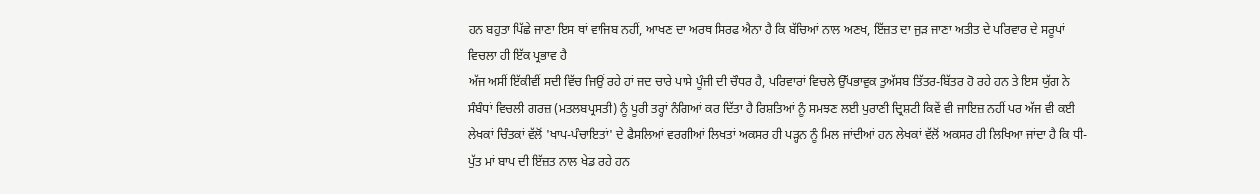ਹਨ ਬਹੁਤਾ ਪਿੱਛੇ ਜਾਣਾ ਇਸ ਥਾਂ ਵਾਜਿਬ ਨਹੀਂ, ਆਖਣ ਦਾ ਅਰਥ ਸਿਰਫ ਐਨਾ ਹੈ ਕਿ ਬੱਚਿਆਂ ਨਾਲ ਅਣਖ, ਇੱਜ਼ਤ ਦਾ ਜੁੜ ਜਾਣਾ ਅਤੀਤ ਦੇ ਪਰਿਵਾਰ ਦੇ ਸਰੂਪਾਂ ਵਿਚਲਾ ਹੀ ਇੱਕ ਪ੍ਰਭਾਵ ਹੈ
ਅੱਜ ਅਸੀਂ ਇੱਕੀਵੀਂ ਸਦੀ ਵਿੱਚ ਜਿਉਂ ਰਹੇ ਹਾਂ ਜਦ ਚਾਰੇ ਪਾਸੇ ਪੂੰਜੀ ਦੀ ਚੌਧਰ ਹੈ, ਪਰਿਵਾਰਾਂ ਵਿਚਲੇ ਉੱਪਭਾਵੁਕ ਤੁਅੱਸਬ ਤਿੱਤਰ-ਬਿੱਤਰ ਹੋ ਰਹੇ ਹਨ ਤੇ ਇਸ ਯੁੱਗ ਨੇ ਸੰਬੰਧਾਂ ਵਿਚਲੀ ਗਰਜ਼ (ਮਤਲਬਪ੍ਰਸਤੀ) ਨੂੰ ਪੂਰੀ ਤਰ੍ਹਾਂ ਨੰਗਿਆਂ ਕਰ ਦਿੱਤਾ ਹੈ ਰਿਸ਼ਤਿਆਂ ਨੂੰ ਸਮਝਣ ਲਈ ਪੁਰਾਣੀ ਦ੍ਰਿਸ਼ਟੀ ਕਿਵੇਂ ਵੀ ਜਾਇਜ਼ ਨਹੀਂ ਪਰ ਅੱਜ ਵੀ ਕਈ ਲੇਖਕਾਂ ਚਿੰਤਕਾਂ ਵੱਲੋਂ 'ਖਾਪ-ਪੰਚਾਇਤਾਂ' ਦੇ ਫੈਸਲਿਆਂ ਵਰਗੀਆਂ ਲਿਖਤਾਂ ਅਕਸਰ ਹੀ ਪੜ੍ਹਨ ਨੂੰ ਮਿਲ ਜਾਂਦੀਆਂ ਹਨ ਲੇਖਕਾਂ ਵੱਲੋਂ ਅਕਸਰ ਹੀ ਲਿਖਿਆ ਜਾਂਦਾ ਹੈ ਕਿ ਧੀ-ਪੁੱਤ ਮਾਂ ਬਾਪ ਦੀ ਇੱਜ਼ਤ ਨਾਲ ਖੇਡ ਰਹੇ ਹਨ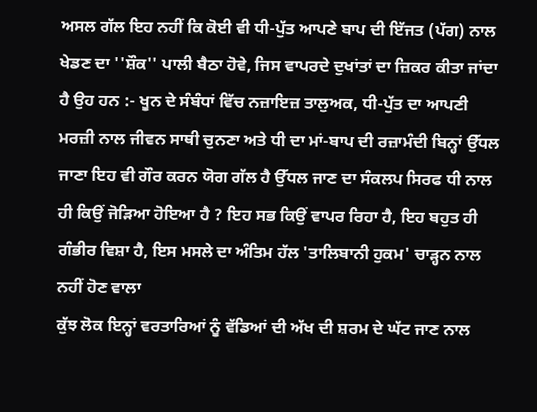ਅਸਲ ਗੱਲ ਇਹ ਨਹੀਂ ਕਿ ਕੋਈ ਵੀ ਧੀ-ਪੁੱਤ ਆਪਣੇ ਬਾਪ ਦੀ ਇੱਜਤ (ਪੱਗ) ਨਾਲ ਖੇਡਣ ਦਾ ''ਸ਼ੌਕ'' ਪਾਲੀ ਬੈਠਾ ਹੋਵੇ, ਜਿਸ ਵਾਪਰਦੇ ਦੁਖਾਂਤਾਂ ਦਾ ਜ਼ਿਕਰ ਕੀਤਾ ਜਾਂਦਾ ਹੈ ਉਹ ਹਨ :- ਖੂਨ ਦੇ ਸੰਬੰਧਾਂ ਵਿੱਚ ਨਜ਼ਾਇਜ਼ ਤਾਲੁਅਕ, ਧੀ-ਪੁੱਤ ਦਾ ਆਪਣੀ ਮਰਜ਼ੀ ਨਾਲ ਜੀਵਨ ਸਾਥੀ ਚੁਨਣਾ ਅਤੇ ਧੀ ਦਾ ਮਾਂ-ਬਾਪ ਦੀ ਰਜ਼ਾਮੰਦੀ ਬਿਨ੍ਹਾਂ ਉੱਧਲ ਜਾਣਾ ਇਹ ਵੀ ਗੌਰ ਕਰਨ ਯੋਗ ਗੱਲ ਹੈ ਉੱਧਲ ਜਾਣ ਦਾ ਸੰਕਲਪ ਸਿਰਫ ਧੀ ਨਾਲ ਹੀ ਕਿਉਂ ਜੋੜਿਆ ਹੋਇਆ ਹੈ ? ਇਹ ਸਭ ਕਿਉਂ ਵਾਪਰ ਰਿਹਾ ਹੈ, ਇਹ ਬਹੁਤ ਹੀ ਗੰਭੀਰ ਵਿਸ਼ਾ ਹੈ, ਇਸ ਮਸਲੇ ਦਾ ਅੰਤਿਮ ਹੱਲ 'ਤਾਲਿਬਾਨੀ ਹੁਕਮ' ਚਾੜ੍ਹਨ ਨਾਲ ਨਹੀਂ ਹੋਣ ਵਾਲਾ
ਕੁੱਝ ਲੋਕ ਇਨ੍ਹਾਂ ਵਰਤਾਰਿਆਂ ਨੂੰ ਵੱਡਿਆਂ ਦੀ ਅੱਖ ਦੀ ਸ਼ਰਮ ਦੇ ਘੱਟ ਜਾਣ ਨਾਲ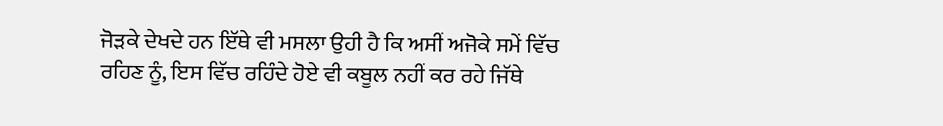ਜੋੜਕੇ ਦੇਖਦੇ ਹਨ ਇੱਥੇ ਵੀ ਮਸਲਾ ਉਹੀ ਹੈ ਕਿ ਅਸੀਂ ਅਜੋਕੇ ਸਮੇਂ ਵਿੱਚ ਰਹਿਣ ਨੂੰ, ਇਸ ਵਿੱਚ ਰਹਿੰਦੇ ਹੋਏ ਵੀ ਕਬੂਲ ਨਹੀਂ ਕਰ ਰਹੇ ਜਿੱਥੇ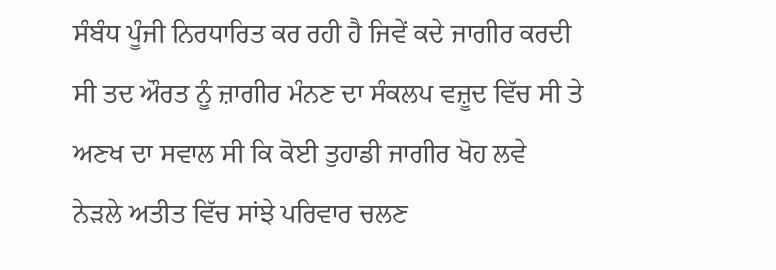ਸੰਬੰਧ ਪੂੰਜੀ ਨਿਰਧਾਰਿਤ ਕਰ ਰਹੀ ਹੈ ਜਿਵੇਂ ਕਦੇ ਜਾਗੀਰ ਕਰਦੀ ਸੀ ਤਦ ਔਰਤ ਨੂੰ ਜ਼ਾਗੀਰ ਮੰਨਣ ਦਾ ਸੰਕਲਪ ਵਜ਼ੂਦ ਵਿੱਚ ਸੀ ਤੇ ਅਣਖ ਦਾ ਸਵਾਲ ਸੀ ਕਿ ਕੋਈ ਤੁਹਾਡੀ ਜਾਗੀਰ ਖੋਹ ਲਵੇ
ਨੇੜਲੇ ਅਤੀਤ ਵਿੱਚ ਸਾਂਝੇ ਪਰਿਵਾਰ ਚਲਣ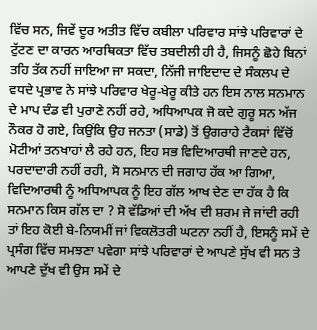ਵਿੱਚ ਸਨ, ਜਿਵੇਂ ਦੂਰ ਅਤੀਤ ਵਿੱਚ ਕਬੀਲਾ ਪਰਿਵਾਰ ਸਾਂਝੇ ਪਰਿਵਾਰਾਂ ਦੇ ਟੁੱਟਣ ਦਾ ਕਾਰਨ ਆਰਥਿਕਤਾ ਵਿੱਚ ਤਬਦੀਲੀ ਹੀ ਹੈ, ਜਿਸਨੂੰ ਛੋਹੇ ਬਿਨਾਂ ਤਹਿ ਤੱਕ ਨਹੀਂ ਜਾਇਆ ਜਾ ਸਕਦਾ, ਨਿੱਜੀ ਜਾਇਦਾਦ ਦੇ ਸੰਕਲਪ ਦੇ ਵਧਦੇ ਪ੍ਰਭਾਵ ਨੇ ਸਾਂਝੇ ਪਰਿਵਾਰ ਖੇਰੂ-ਖੇਰੂ ਕੀਤੇ ਹਨ ਇਸ ਨਾਲ ਸਨਮਾਨ ਦੇ ਮਾਪ ਦੰਡ ਵੀ ਪੁਰਾਣੇ ਨਹੀਂ ਰਹੇ, ਅਧਿਆਪਕ ਜੋ ਕਦੇ ਗੁਰੂ ਸਨ ਅੱਜ ਨੌਕਰ ਹੋ ਗਏ, ਕਿਉਂਕਿ ਉਹ ਜਨਤਾ (ਸਾਡੇ) ਤੋਂ ਉਗਰਾਹੇ ਟੈਕਸਾਂ ਵਿੱਚੋਂ ਮੋਟੀਆਂ ਤਨਖਾਹਾਂ ਲੈ ਰਹੇ ਹਨ, ਇਹ ਸਭ ਵਿਦਿਆਰਥੀ ਜਾਣਦੇ ਹਨ, ਪਰਦਾਦਾਰੀ ਨਹੀਂ ਰਹੀ, ਸੋ ਸਨਮਾਨ ਦੀ ਜਗਾਹ ਹੱਕ ਆ ਗਿਆ, ਵਿਦਿਆਰਥੀ ਨੂੰ ਅਧਿਆਪਕ ਨੂੰ ਇਹ ਗੱਲ ਆਖ ਦੇਣ ਦਾ ਹੱਕ ਹੈ ਕਿ ਸਨਮਾਨ ਕਿਸ ਗੱਲ ਦਾ ? ਸੋ ਵੱਡਿਆਂ ਦੀ ਅੱਖ ਦੀ ਸ਼ਰਮ ਜੇ ਜਾਂਦੀ ਰਹੀ ਤਾਂ ਇਹ ਕੋਈ ਬੇ-ਨਿਯਮੀਂ ਜਾਂ ਵਿਕਲੋਤਰੀ ਘਟਨਾ ਨਹੀਂ ਹੈ, ਇਸਨੂੰ ਸਮੇਂ ਦੇ ਪ੍ਰਸੰਗ ਵਿੱਚ ਸਮਝਣਾ ਪਵੇਗਾ ਸਾਂਝੇ ਪਰਿਵਾਰਾਂ ਦੇ ਆਪਣੇ ਸੁੱਖ ਵੀ ਸਨ ਤੇ ਆਪਣੇ ਦੁੱਖ ਵੀ ਉਸ ਸਮੇਂ ਦੇ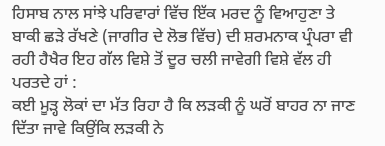ਹਿਸਾਬ ਨਾਲ ਸਾਂਝੇ ਪਰਿਵਾਰਾਂ ਵਿੱਚ ਇੱਕ ਮਰਦ ਨੂੰ ਵਿਆਹੁਣਾ ਤੇ ਬਾਕੀ ਛੜੇ ਰੱਖਣੇ (ਜਾਗੀਰ ਦੇ ਲੋਭ ਵਿੱਚ) ਦੀ ਸ਼ਰਮਨਾਕ ਪ੍ਰੰਪਰਾ ਵੀ ਰਹੀ ਹੈਖੈਰ ਇਹ ਗੱਲ ਵਿਸ਼ੇ ਤੋਂ ਦੂਰ ਚਲੀ ਜਾਵੇਗੀ ਵਿਸ਼ੇ ਵੱਲ ਹੀ ਪਰਤਦੇ ਹਾਂ :
ਕਈ ਮੂੜ੍ਹ ਲੋਕਾਂ ਦਾ ਮੱਤ ਰਿਹਾ ਹੈ ਕਿ ਲੜਕੀ ਨੂੰ ਘਰੋਂ ਬਾਹਰ ਨਾ ਜਾਣ ਦਿੱਤਾ ਜਾਵੇ ਕਿਉਂਕਿ ਲੜਕੀ ਨੇ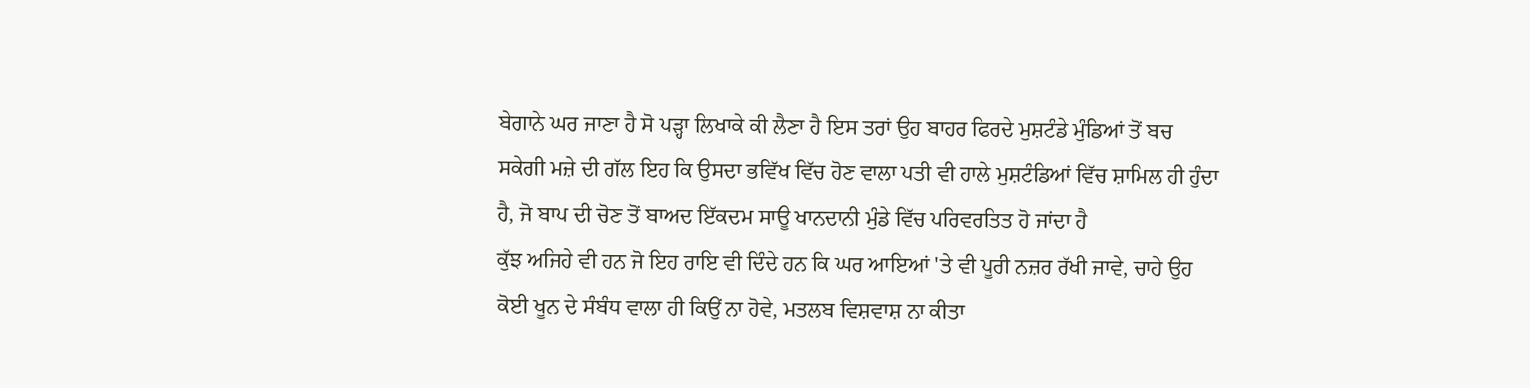ਬੇਗਾਨੇ ਘਰ ਜਾਣਾ ਹੈ ਸੋ ਪੜ੍ਹਾ ਲਿਖਾਕੇ ਕੀ ਲੈਣਾ ਹੈ ਇਸ ਤਰਾਂ ਉਹ ਬਾਹਰ ਫਿਰਦੇ ਮੁਸ਼ਟੰਡੇ ਮੁੰਡਿਆਂ ਤੋਂ ਬਚ ਸਕੇਗੀ ਮਜ਼ੇ ਦੀ ਗੱਲ ਇਹ ਕਿ ਉਸਦਾ ਭਵਿੱਖ ਵਿੱਚ ਹੋਣ ਵਾਲਾ ਪਤੀ ਵੀ ਹਾਲੇ ਮੁਸ਼ਟੰਡਿਆਂ ਵਿੱਚ ਸ਼ਾਮਿਲ ਹੀ ਹੁੰਦਾ ਹੈ, ਜੋ ਬਾਪ ਦੀ ਚੋਣ ਤੋਂ ਬਾਅਦ ਇੱਕਦਮ ਸਾਊ ਖਾਨਦਾਨੀ ਮੁੰਡੇ ਵਿੱਚ ਪਰਿਵਰਤਿਤ ਹੋ ਜਾਂਦਾ ਹੈ
ਕੁੱਝ ਅਜਿਹੇ ਵੀ ਹਨ ਜੋ ਇਹ ਰਾਇ ਵੀ ਦਿੰਦੇ ਹਨ ਕਿ ਘਰ ਆਇਆਂ 'ਤੇ ਵੀ ਪੂਰੀ ਨਜ਼ਰ ਰੱਖੀ ਜਾਵੇ, ਚਾਹੇ ਉਹ ਕੋਈ ਖੂਨ ਦੇ ਸੰਬੰਧ ਵਾਲਾ ਹੀ ਕਿਉਂ ਨਾ ਹੋਵੇ, ਮਤਲਬ ਵਿਸ਼ਵਾਸ਼ ਨਾ ਕੀਤਾ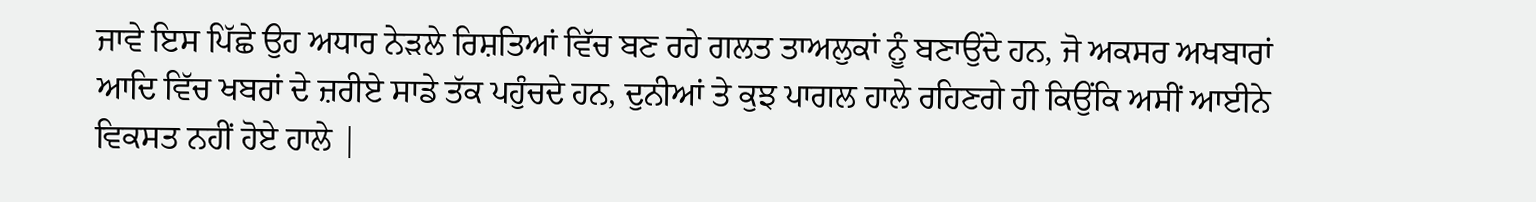ਜਾਵੇ ਇਸ ਪਿੱਛੇ ਉਹ ਅਧਾਰ ਨੇੜਲੇ ਰਿਸ਼ਤਿਆਂ ਵਿੱਚ ਬਣ ਰਹੇ ਗਲਤ ਤਾਅਲੁਕਾਂ ਨੂੰ ਬਣਾਉਂਦੇ ਹਨ, ਜੋ ਅਕਸਰ ਅਖਬਾਰਾਂ ਆਦਿ ਵਿੱਚ ਖਬਰਾਂ ਦੇ ਜ਼ਰੀਏ ਸਾਡੇ ਤੱਕ ਪਹੁੰਚਦੇ ਹਨ, ਦੁਨੀਆਂ ਤੇ ਕੁਝ ਪਾਗਲ ਹਾਲੇ ਰਹਿਣਗੇ ਹੀ ਕਿਉਂਕਿ ਅਸੀਂ ਆਈਨੇ ਵਿਕਸਤ ਨਹੀਂ ਹੋਏ ਹਾਲੇ |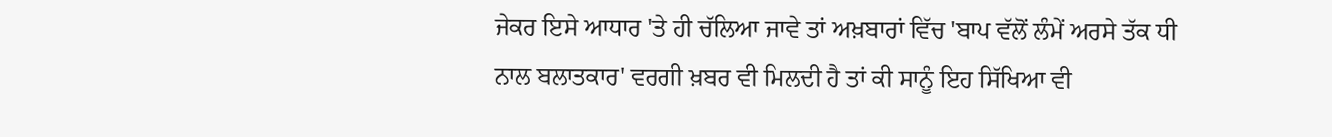ਜੇਕਰ ਇਸੇ ਆਧਾਰ 'ਤੇ ਹੀ ਚੱਲਿਆ ਜਾਵੇ ਤਾਂ ਅਖ਼ਬਾਰਾਂ ਵਿੱਚ 'ਬਾਪ ਵੱਲੋਂ ਲੰਮੇਂ ਅਰਸੇ ਤੱਕ ਧੀ ਨਾਲ ਬਲਾਤਕਾਰ' ਵਰਗੀ ਖ਼ਬਰ ਵੀ ਮਿਲਦੀ ਹੈ ਤਾਂ ਕੀ ਸਾਨੂੰ ਇਹ ਸਿੱਖਿਆ ਵੀ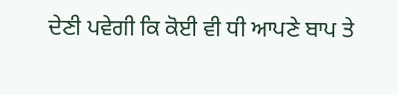ਦੇਣੀ ਪਵੇਗੀ ਕਿ ਕੋਈ ਵੀ ਧੀ ਆਪਣੇ ਬਾਪ ਤੇ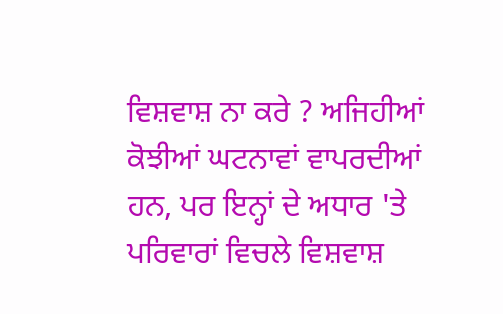ਵਿਸ਼ਵਾਸ਼ ਨਾ ਕਰੇ ? ਅਜਿਹੀਆਂ ਕੋਝੀਆਂ ਘਟਨਾਵਾਂ ਵਾਪਰਦੀਆਂ ਹਨ, ਪਰ ਇਨ੍ਹਾਂ ਦੇ ਅਧਾਰ 'ਤੇ ਪਰਿਵਾਰਾਂ ਵਿਚਲੇ ਵਿਸ਼ਵਾਸ਼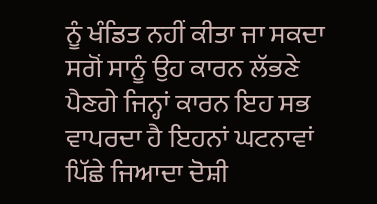ਨੂੰ ਖੰਡਿਤ ਨਹੀਂ ਕੀਤਾ ਜਾ ਸਕਦਾ ਸਗੋਂ ਸਾਨੂੰ ਉਹ ਕਾਰਨ ਲੱਭਣੇ ਪੈਣਗੇ ਜਿਨ੍ਹਾਂ ਕਾਰਨ ਇਹ ਸਭ ਵਾਪਰਦਾ ਹੈ ਇਹਨਾਂ ਘਟਨਾਵਾਂ ਪਿੱਛੇ ਜਿਆਦਾ ਦੋਸ਼ੀ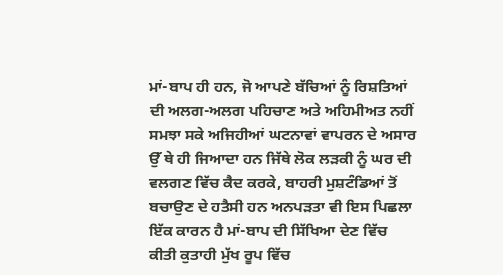ਮਾਂ-ਬਾਪ ਹੀ ਹਨ, ਜੋ ਆਪਣੇ ਬੱਚਿਆਂ ਨੂੰ ਰਿਸ਼ਤਿਆਂ ਦੀ ਅਲਗ-ਅਲਗ ਪਹਿਚਾਣ ਅਤੇ ਅਹਿਮੀਅਤ ਨਹੀਂ ਸਮਝਾ ਸਕੇ ਅਜਿਹੀਆਂ ਘਟਨਾਵਾਂ ਵਾਪਰਨ ਦੇ ਅਸਾਰ ਉੱ ਥੇ ਹੀ ਜਿਆਦਾ ਹਨ ਜਿੱਥੇ ਲੋਕ ਲੜਕੀ ਨੂੰ ਘਰ ਦੀ ਵਲਗਣ ਵਿੱਚ ਕੈਦ ਕਰਕੇ, ਬਾਹਰੀ ਮੁਸ਼ਟੰਡਿਆਂ ਤੋਂ ਬਚਾਉਣ ਦੇ ਹਤੈਸੀ ਹਨ ਅਨਪੜਤਾ ਵੀ ਇਸ ਪਿਛਲਾ ਇੱਕ ਕਾਰਨ ਹੈ ਮਾਂ-ਬਾਪ ਦੀ ਸਿੱਖਿਆ ਦੇਣ ਵਿੱਚ ਕੀਤੀ ਕੁਤਾਹੀ ਮੁੱਖ ਰੂਪ ਵਿੱਚ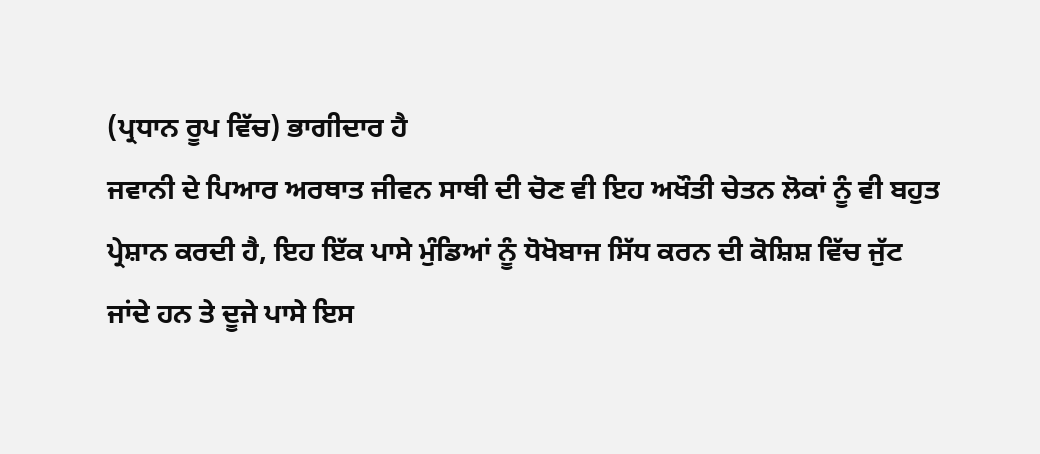(ਪ੍ਰਧਾਨ ਰੂਪ ਵਿੱਚ) ਭਾਗੀਦਾਰ ਹੈ
ਜਵਾਨੀ ਦੇ ਪਿਆਰ ਅਰਥਾਤ ਜੀਵਨ ਸਾਥੀ ਦੀ ਚੋਣ ਵੀ ਇਹ ਅਖੌਤੀ ਚੇਤਨ ਲੋਕਾਂ ਨੂੰ ਵੀ ਬਹੁਤ ਪ੍ਰੇਸ਼ਾਨ ਕਰਦੀ ਹੈ, ਇਹ ਇੱਕ ਪਾਸੇ ਮੁੰਡਿਆਂ ਨੂੰ ਧੋਖੋਬਾਜ ਸਿੱਧ ਕਰਨ ਦੀ ਕੋਸ਼ਿਸ਼ ਵਿੱਚ ਜੁੱਟ ਜਾਂਦੇ ਹਨ ਤੇ ਦੂਜੇ ਪਾਸੇ ਇਸ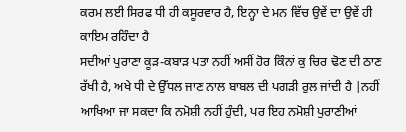ਕਰਮ ਲਈ ਸਿਰਫ ਧੀ ਹੀ ਕਸੂਰਵਾਰ ਹੈ, ਇਨ੍ਹਾ ਦੇ ਮਨ ਵਿੱਚ ਉਵੇਂ ਦਾ ਉਵੇਂ ਹੀ ਕਾਇਮ ਰਹਿੰਦਾ ਹੈ
ਸਦੀਆਂ ਪੁਰਾਣਾ ਕੂੜ-ਕਬਾੜ ਪਤਾ ਨਹੀਂ ਅਸੀਂ ਹੋਰ ਕਿੰਨਾਂ ਕੁ ਚਿਰ ਢੋਣ ਦੀ ਠਾਣ ਰੱਖੀ ਹੈ, ਅਖੇ ਧੀ ਦੇ ਉੱਧਲ ਜਾਣ ਨਾਲ ਬਾਬਲ ਦੀ ਪਗੜੀ ਰੁਲ ਜਾਂਦੀ ਹੈ |ਨਹੀਂ ਆਖਿਆ ਜਾ ਸਕਦਾ ਕਿ ਨਮੋਸ਼ੀ ਨਹੀਂ ਹੁੰਦੀ, ਪਰ ਇਹ ਨਮੋਸ਼ੀ ਪੁਰਾਣੀਆਂ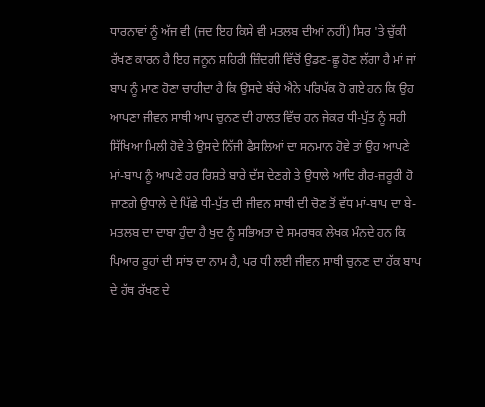ਧਾਰਨਾਵਾਂ ਨੂੰ ਅੱਜ ਵੀ (ਜਦ ਇਹ ਕਿਸੇ ਵੀ ਮਤਲਬ ਦੀਆਂ ਨਹੀਂ) ਸਿਰ 'ਤੇ ਚੁੱਕੀ ਰੱਖਣ ਕਾਰਨ ਹੈ ਇਹ ਜਨੂਨ ਸ਼ਹਿਰੀ ਜ਼ਿੰਦਗੀ ਵਿੱਚੋਂ ਉਡਣ-ਛੂ ਹੋਣ ਲੱਗਾ ਹੈ ਮਾਂ ਜਾਂ ਬਾਪ ਨੂੰ ਮਾਣ ਹੋਣਾ ਚਾਹੀਦਾ ਹੈ ਕਿ ਉਸਦੇ ਬੱਚੇ ਐਨੇ ਪਰਿਪੱਕ ਹੋ ਗਏ ਹਨ ਕਿ ਉਹ ਆਪਣਾ ਜੀਵਨ ਸਾਥੀ ਆਪ ਚੁਨਣ ਦੀ ਹਾਲਤ ਵਿੱਚ ਹਨ ਜੇਕਰ ਧੀ-ਪੁੱਤ ਨੂੰ ਸਹੀ ਸਿੱਖਿਆ ਮਿਲੀ ਹੋਵੇ ਤੇ ਉਸਦੇ ਨਿੱਜੀ ਫੈਸਲਿਆਂ ਦਾ ਸਨਮਾਨ ਹੋਵੇ ਤਾਂ ਉਹ ਆਪਣੇ ਮਾਂ-ਬਾਪ ਨੂੰ ਆਪਣੇ ਹਰ ਰਿਸ਼ਤੇ ਬਾਰੇ ਦੱਸ ਦੇਣਗੇ ਤੇ ਉਧਾਲੇ ਆਦਿ ਗੈਰ-ਜ਼ਰੂਰੀ ਹੋ ਜਾਣਗੇ ਉਧਾਲੇ ਦੇ ਪਿੱਛੇ ਧੀ-ਪੁੱਤ ਦੀ ਜੀਵਨ ਸਾਥੀ ਦੀ ਚੋਣ ਤੋਂ ਵੱਧ ਮਾਂ-ਬਾਪ ਦਾ ਬੇ-ਮਤਲਬ ਦਾ ਦਾਬਾ ਹੁੰਦਾ ਹੈ ਖੁਦ ਨੂੰ ਸਭਿਅਤਾ ਦੇ ਸਮਰਥਕ ਲੇਖਕ ਮੰਨਦੇ ਹਨ ਕਿ ਪਿਆਰ ਰੂਹਾਂ ਦੀ ਸਾਂਝ ਦਾ ਨਾਮ ਹੈ, ਪਰ ਧੀ ਲਈ ਜੀਵਨ ਸਾਥੀ ਚੁਨਣ ਦਾ ਹੱਕ ਬਾਪ ਦੇ ਹੱਥ ਰੱਖਣ ਦੇ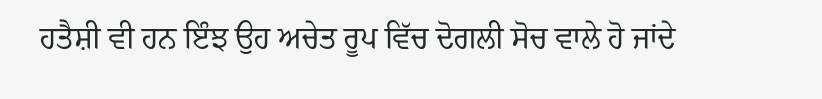ਹਤੈਸ਼ੀ ਵੀ ਹਨ ਇੰਝ ਉਹ ਅਚੇਤ ਰੂਪ ਵਿੱਚ ਦੋਗਲੀ ਸੋਚ ਵਾਲੇ ਹੋ ਜਾਂਦੇ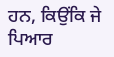ਹਨ, ਕਿਉਂਕਿ ਜੇ ਪਿਆਰ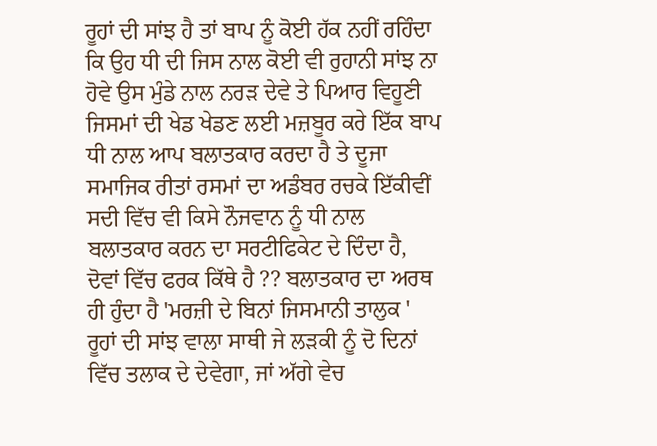ਰੂਹਾਂ ਦੀ ਸਾਂਝ ਹੈ ਤਾਂ ਬਾਪ ਨੂੰ ਕੋਈ ਹੱਕ ਨਹੀਂ ਰਹਿੰਦਾ ਕਿ ਉਹ ਧੀ ਦੀ ਜਿਸ ਨਾਲ ਕੋਈ ਵੀ ਰੁਹਾਨੀ ਸਾਂਝ ਨਾ ਹੋਵੇ ਉਸ ਮੁੰਡੇ ਨਾਲ ਨਰੜ ਦੇਵੇ ਤੇ ਪਿਆਰ ਵਿਹੂਣੀ ਜਿਸਮਾਂ ਦੀ ਖੇਡ ਖੇਡਣ ਲਈ ਮਜ਼ਬੂਰ ਕਰੇ ਇੱਕ ਬਾਪ ਧੀ ਨਾਲ ਆਪ ਬਲਾਤਕਾਰ ਕਰਦਾ ਹੈ ਤੇ ਦੂਜਾ ਸਮਾਜਿਕ ਰੀਤਾਂ ਰਸਮਾਂ ਦਾ ਅਡੰਬਰ ਰਚਕੇ ਇੱਕੀਵੀਂ ਸਦੀ ਵਿੱਚ ਵੀ ਕਿਸੇ ਨੌਜਵਾਨ ਨੂੰ ਧੀ ਨਾਲ ਬਲਾਤਕਾਰ ਕਰਨ ਦਾ ਸਰਟੀਫਿਕੇਟ ਦੇ ਦਿੰਦਾ ਹੈ, ਦੋਵਾਂ ਵਿੱਚ ਫਰਕ ਕਿੱਥੇ ਹੈ ?? ਬਲਾਤਕਾਰ ਦਾ ਅਰਥ ਹੀ ਹੁੰਦਾ ਹੈ 'ਮਰਜ਼ੀ ਦੇ ਬਿਨਾਂ ਜਿਸਮਾਨੀ ਤਾਲੁਕ ' ਰੂਹਾਂ ਦੀ ਸਾਂਝ ਵਾਲਾ ਸਾਥੀ ਜੇ ਲੜਕੀ ਨੂੰ ਦੋ ਦਿਨਾਂ ਵਿੱਚ ਤਲਾਕ ਦੇ ਦੇਵੇਗਾ, ਜਾਂ ਅੱਗੇ ਵੇਚ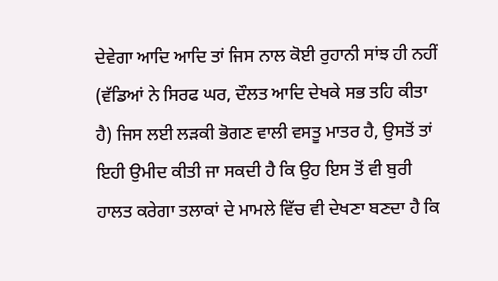ਦੇਵੇਗਾ ਆਦਿ ਆਦਿ ਤਾਂ ਜਿਸ ਨਾਲ ਕੋਈ ਰੁਹਾਨੀ ਸਾਂਝ ਹੀ ਨਹੀਂ (ਵੱਡਿਆਂ ਨੇ ਸਿਰਫ ਘਰ, ਦੌਲਤ ਆਦਿ ਦੇਖਕੇ ਸਭ ਤਹਿ ਕੀਤਾ ਹੈ) ਜਿਸ ਲਈ ਲੜਕੀ ਭੋਗਣ ਵਾਲੀ ਵਸਤੂ ਮਾਤਰ ਹੈ, ਉਸਤੋਂ ਤਾਂ ਇਹੀ ਉਮੀਦ ਕੀਤੀ ਜਾ ਸਕਦੀ ਹੈ ਕਿ ਉਹ ਇਸ ਤੋਂ ਵੀ ਬੁਰੀ ਹਾਲਤ ਕਰੇਗਾ ਤਲਾਕਾਂ ਦੇ ਮਾਮਲੇ ਵਿੱਚ ਵੀ ਦੇਖਣਾ ਬਣਦਾ ਹੈ ਕਿ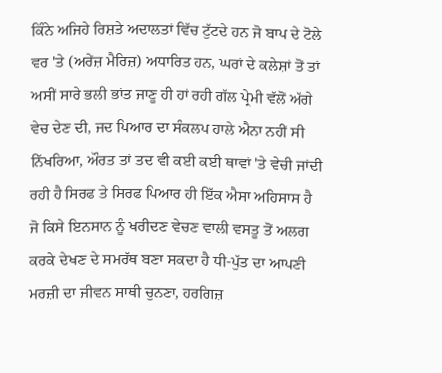ਕਿੰਨੇ ਅਜਿਹੇ ਰਿਸ਼ਤੇ ਅਦਾਲਤਾਂ ਵਿੱਚ ਟੁੱਟਦੇ ਹਨ ਜੋ ਬਾਪ ਦੇ ਟੋਲੇ ਵਰ 'ਤੇ (ਅਰੇਂਜ਼ ਮੈਰਿਜ਼) ਅਧਾਰਿਤ ਹਨ, ਘਰਾਂ ਦੇ ਕਲੇਸ਼ਾਂ ਤੋਂ ਤਾਂ ਅਸੀਂ ਸਾਰੇ ਭਲੀ ਭਾਂਤ ਜਾਣੂ ਹੀ ਹਾਂ ਰਹੀ ਗੱਲ ਪ੍ਰੇਮੀ ਵੱਲੋਂ ਅੱਗੇ ਵੇਚ ਦੇਣ ਦੀ, ਜਦ ਪਿਆਰ ਦਾ ਸੰਕਲਪ ਹਾਲੇ ਐਨਾ ਨਹੀਂ ਸੀ ਨਿੱਖਰਿਆ, ਔਰਤ ਤਾਂ ਤਦ ਵੀ ਕਈ ਕਈ ਥਾਵਾਂ 'ਤੇ ਵੇਚੀ ਜਾਂਦੀ ਰਹੀ ਹੈ ਸਿਰਫ ਤੇ ਸਿਰਫ ਪਿਆਰ ਹੀ ਇੱਕ ਐਸਾ ਅਹਿਸਾਸ ਹੈ ਜੋ ਕਿਸੇ ਇਨਸਾਨ ਨੂੰ ਖਰੀਦਣ ਵੇਚਣ ਵਾਲੀ ਵਸਤੂ ਤੋਂ ਅਲਗ ਕਰਕੇ ਦੇਖਣ ਦੇ ਸਮਰੱਥ ਬਣਾ ਸਕਦਾ ਹੈ ਧੀ-ਪੁੱਤ ਦਾ ਆਪਣੀ ਮਰਜ਼ੀ ਦਾ ਜੀਵਨ ਸਾਥੀ ਚੁਨਣਾ, ਹਰਗਿਜ਼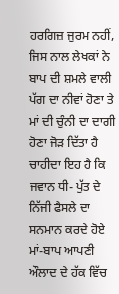ਹਰਗਿਜ਼ ਜੁਰਮ ਨਹੀਂ, ਜਿਸ ਨਾਲ ਲੇਖਕਾਂ ਨੇ ਬਾਪ ਦੀ ਸ਼ਮਲੇ ਵਾਲੀ ਪੱਗ ਦਾ ਨੀਵਾਂ ਹੋਣਾ ਤੇ ਮਾਂ ਦੀ ਚੁੰਨੀ ਦਾ ਦਾਗੀ ਹੋਣਾ ਜੋੜ ਦਿੱਤਾ ਹੈ ਚਾਹੀਦਾ ਇਹ ਹੈ ਕਿ ਜਵਾਨ ਧੀ- ਪੁੱਤ ਦੇ ਨਿੱਜੀ ਫੈਸਲੇ ਦਾ ਸਨਮਾਨ ਕਰਦੇ ਹੋਏ ਮਾਂ-ਬਾਪ ਆਪਣੀ ਔਲਾਦ ਦੇ ਹੱਕ ਵਿੱਚ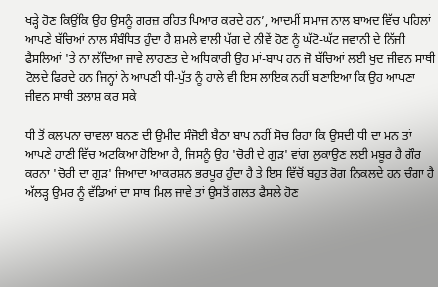ਖੜ੍ਹੇ ਹੋਣ ਕਿਉਂਕਿ ਉਹ ਉਸਨੂੰ ਗਰਜ਼ ਰਹਿਤ ਪਿਆਰ ਕਰਦੇ ਹਨ’, ਆਦਮੀਂ ਸਮਾਜ ਨਾਲ ਬਾਅਦ ਵਿੱਚ ਪਹਿਲਾਂ ਆਪਣੇ ਬੱਚਿਆਂ ਨਾਲ ਸੰਬੰਧਿਤ ਹੁੰਦਾ ਹੈ ਸ਼ਮਲੇ ਵਾਲੀ ਪੱਗ ਦੇ ਨੀਵੇਂ ਹੋਣ ਨੂੰ ਘੱਟੋ-ਘੱਟ ਜਵਾਨੀ ਦੇ ਨਿੱਜੀ ਫੈਸਲਿਆਂ 'ਤੇ ਨਾ ਲੱਦਿਆ ਜਾਵੇ ਲਾਹਣਤ ਦੇ ਅਧਿਕਾਰੀ ਉਹ ਮਾਂ-ਬਾਪ ਹਨ ਜੋ ਬੱਚਿਆਂ ਲਈ ਖੁਦ ਜੀਵਨ ਸਾਥੀ ਟੋਲਦੇ ਫਿਰਦੇ ਹਨ ਜਿਨ੍ਹਾਂ ਨੇ ਆਪਣੀ ਧੀ-ਪੁੱਤ ਨੂੰ ਹਾਲੇ ਵੀ ਇਸ ਲਾਇਕ ਨਹੀਂ ਬਣਾਇਆ ਕਿ ਉਹ ਆਪਣਾ ਜੀਵਨ ਸਾਥੀ ਤਲਾਸ਼ ਕਰ ਸਕੇ

ਧੀ ਤੋਂ ਕਲਪਨਾ ਚਾਵਲਾ ਬਨਣ ਦੀ ਉਮੀਦ ਸੰਜੋਈ ਬੈਠਾ ਬਾਪ ਨਹੀਂ ਸੋਚ ਰਿਹਾ ਕਿ ਉਸਦੀ ਧੀ ਦਾ ਮਨ ਤਾਂ ਆਪਣੇ ਹਾਣੀ ਵਿੱਚ ਅਟਕਿਆ ਹੋਇਆ ਹੈ, ਜਿਸਨੂੰ ਉਹ 'ਚੋਰੀ ਦੇ ਗੁੜ' ਵਾਂਗ ਲੁਕਾਉਣ ਲਈ ਮਬੂਰ ਹੈ ਗੌਰ ਕਰਨਾ 'ਚੋਰੀ ਦਾ ਗੁੜ' ਜਿਆਦਾ ਆਕਰਸ਼ਨ ਭਰਪੂਰ ਹੁੰਦਾ ਹੈ ਤੇ ਇਸ ਵਿੱਚੋਂ ਬਹੁਤ ਰੋਗ ਨਿਕਲਦੇ ਹਨ ਚੰਗਾ ਹੈ ਅੱਲੜ੍ਹ ਉਮਰ ਨੂੰ ਵੱਡਿਆਂ ਦਾ ਸਾਥ ਮਿਲ ਜਾਵੇ ਤਾਂ ਉਸਤੋਂ ਗਲਤ ਫੈਸਲੇ ਹੋਣ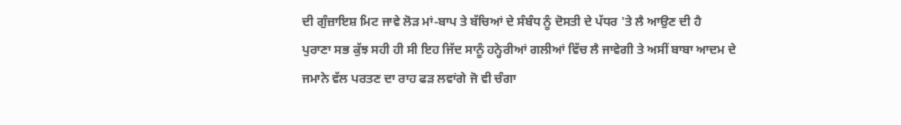ਦੀ ਗੁੰਜ਼ਾਇਸ਼ ਮਿਟ ਜਾਵੇ ਲੋੜ ਮਾਂ-ਬਾਪ ਤੇ ਬੱਚਿਆਂ ਦੇ ਸੰਬੰਧ ਨੂੰ ਦੋਸਤੀ ਦੇ ਪੱਧਰ 'ਤੇ ਲੈ ਆਉਣ ਦੀ ਹੈ
ਪੁਰਾਣਾ ਸਭ ਕੁੱਝ ਸਹੀ ਹੀ ਸੀ ਇਹ ਜਿੱਦ ਸਾਨੂੰ ਹਨ੍ਹੇਰੀਆਂ ਗਲੀਆਂ ਵਿੱਚ ਲੈ ਜਾਵੇਗੀ ਤੇ ਅਸੀਂ ਬਾਬਾ ਆਦਮ ਦੇ ਜਮਾਨੇ ਵੱਲ ਪਰਤਣ ਦਾ ਰਾਹ ਫੜ ਲਵਾਂਗੇ ਜੋ ਵੀ ਚੰਗਾ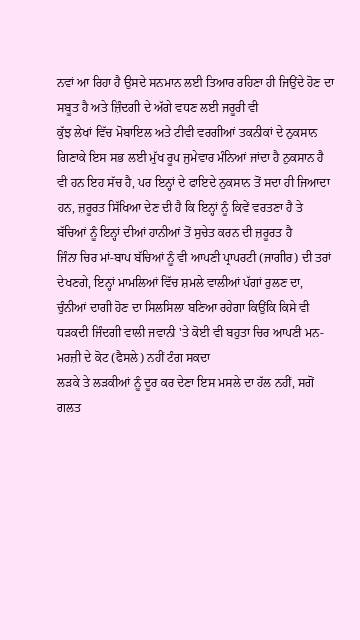ਨਵਾਂ ਆ ਰਿਹਾ ਹੈ ਉਸਦੇ ਸਨਮਾਨ ਲਈ ਤਿਆਰ ਰਹਿਣਾ ਹੀ ਜਿਉਂਦੇ ਹੋਣ ਦਾ ਸਬੂਤ ਹੈ ਅਤੇ ਜ਼ਿੰਦਗੀ ਦੇ ਅੱਗੇ ਵਧਣ ਲਈ ਜਰੂਰੀ ਵੀ
ਕੁੱਝ ਲੇਖਾਂ ਵਿੱਚ ਮੋਬਾਇਲ ਅਤੇ ਟੀਵੀ ਵਰਗੀਆਂ ਤਕਨੀਕਾਂ ਦੇ ਨੁਕਸਾਨ ਗਿਣਾਕੇ ਇਸ ਸਭ ਲਈ ਮੁੱਖ ਰੂਪ ਜੁਮੇਵਾਰ ਮੰਨਿਆਂ ਜਾਂਦਾ ਹੈ ਨੁਕਸਾਨ ਹੈ ਵੀ ਹਨ ਇਹ ਸੱਚ ਹੈ, ਪਰ ਇਨ੍ਹਾਂ ਦੇ ਫਾਇਦੇ ਨੁਕਸਾਨ ਤੋਂ ਸਦਾ ਹੀ ਜਿਆਦਾ ਹਨ, ਜ਼ਰੂਰਤ ਸਿੱਖਿਆ ਦੇਣ ਦੀ ਹੈ ਕਿ ਇਨ੍ਹਾਂ ਨੂੰ ਕਿਵੇਂ ਵਰਤਣਾ ਹੈ ਤੇ ਬੱਚਿਆਂ ਨੂੰ ਇਨ੍ਹਾਂ ਦੀਆਂ ਹਾਨੀਆਂ ਤੋਂ ਸੁਚੇਤ ਕਰਨ ਦੀ ਜ਼ਰੂਰਤ ਹੈ
ਜਿੰਨਾ ਚਿਰ ਮਾਂ-ਬਾਪ ਬੱਚਿਆਂ ਨੂੰ ਵੀ ਆਪਣੀ ਪ੍ਰਾਪਰਟੀ (ਜਾਗੀਰ) ਦੀ ਤਰਾਂ ਦੇਖਣਗੇ, ਇਨ੍ਹਾਂ ਮਾਮਲਿਆਂ ਵਿੱਚ ਸ਼ਮਲੇ ਵਾਲੀਆਂ ਪੱਗਾਂ ਰੁਲਣ ਦਾ, ਚੁੰਨੀਆਂ ਦਾਗੀ ਹੋਣ ਦਾ ਸਿਲਸਿਲਾ ਬਣਿਆ ਰਹੇਗਾ ਕਿਉਂਕਿ ਕਿਸੇ ਵੀ ਧੜਕਦੀ ਜਿੰਦਗੀ ਵਾਲੀ ਜਵਾਨੀ 'ਤੇ ਕੋਈ ਵੀ ਬਹੁਤਾ ਚਿਰ ਆਪਣੀ ਮਨ-ਮਰਜ਼ੀ ਦੇ ਕੋਟ (ਫੈਸਲੇ) ਨਹੀਂ ਟੰਗ ਸਕਦਾ
ਲੜਕੇ ਤੇ ਲੜਕੀਆਂ ਨੂੰ ਦੂਰ ਕਰ ਦੇਣਾ ਇਸ ਮਸਲੇ ਦਾ ਹੱਲ ਨਹੀਂ, ਸਗੋਂ ਗਲਤ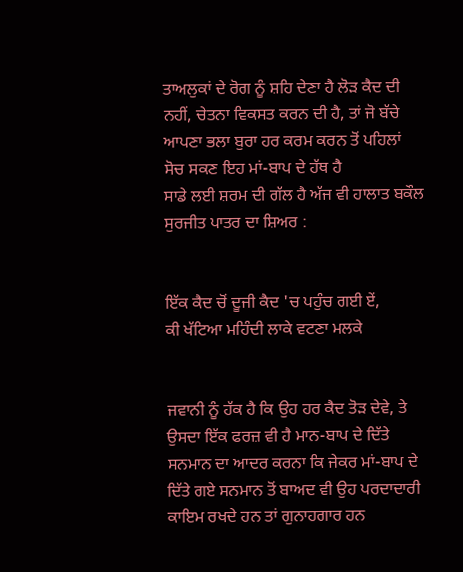ਤਾਅਲੁਕਾਂ ਦੇ ਰੋਗ ਨੂੰ ਸ਼ਹਿ ਦੇਣਾ ਹੈ ਲੋੜ ਕੈਦ ਦੀ ਨਹੀਂ, ਚੇਤਨਾ ਵਿਕਸਤ ਕਰਨ ਦੀ ਹੈ, ਤਾਂ ਜੋ ਬੱਚੇ ਆਪਣਾ ਭਲਾ ਬੁਰਾ ਹਰ ਕਰਮ ਕਰਨ ਤੋਂ ਪਹਿਲਾਂ ਸੋਚ ਸਕਣ ਇਹ ਮਾਂ-ਬਾਪ ਦੇ ਹੱਥ ਹੈ
ਸਾਡੇ ਲਈ ਸ਼ਰਮ ਦੀ ਗੱਲ ਹੈ ਅੱਜ ਵੀ ਹਾਲਾਤ ਬਕੌਲ ਸੁਰਜੀਤ ਪਾਤਰ ਦਾ ਸ਼ਿਅਰ :


ਇੱਕ ਕੈਦ ਚੋਂ ਦੂਜੀ ਕੈਦ 'ਚ ਪਹੁੰਚ ਗਈ ਏਂ,
ਕੀ ਖੱਟਿਆ ਮਹਿੰਦੀ ਲਾਕੇ ਵਟਣਾ ਮਲਕੇ


ਜਵਾਨੀ ਨੂੰ ਹੱਕ ਹੈ ਕਿ ਉਹ ਹਰ ਕੈਦ ਤੋੜ ਦੇਵੇ, ਤੇ ਉਸਦਾ ਇੱਕ ਫਰਜ਼ ਵੀ ਹੈ ਮਾਨ-ਬਾਪ ਦੇ ਦਿੱਤੇ ਸਨਮਾਨ ਦਾ ਆਦਰ ਕਰਨਾ ਕਿ ਜੇਕਰ ਮਾਂ-ਬਾਪ ਦੇ ਦਿੱਤੇ ਗਏ ਸਨਮਾਨ ਤੋਂ ਬਾਅਦ ਵੀ ਉਹ ਪਰਦਾਦਾਰੀ ਕਾਇਮ ਰਖਦੇ ਹਨ ਤਾਂ ਗੁਨਾਹਗਾਰ ਹਨ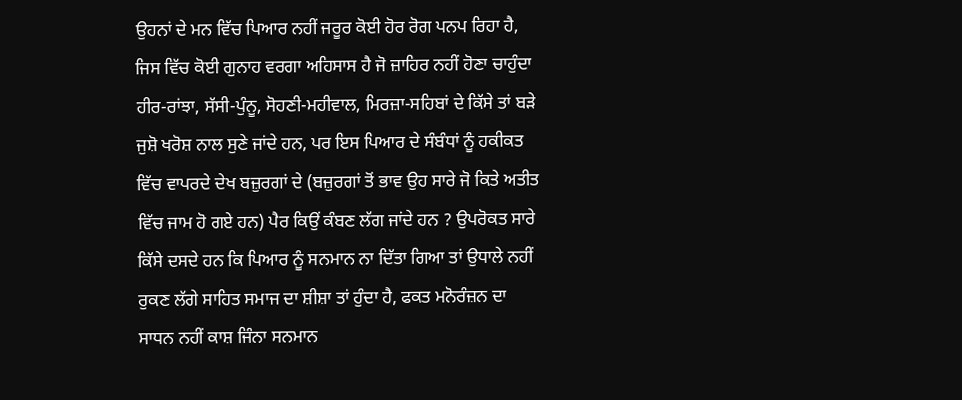ਉਹਨਾਂ ਦੇ ਮਨ ਵਿੱਚ ਪਿਆਰ ਨਹੀਂ ਜਰੂਰ ਕੋਈ ਹੋਰ ਰੋਗ ਪਨਪ ਰਿਹਾ ਹੈ, ਜਿਸ ਵਿੱਚ ਕੋਈ ਗੁਨਾਹ ਵਰਗਾ ਅਹਿਸਾਸ ਹੈ ਜੋ ਜ਼ਾਹਿਰ ਨਹੀਂ ਹੋਣਾ ਚਾਹੁੰਦਾ
ਹੀਰ-ਰਾਂਝਾ, ਸੱਸੀ-ਪੁੰਨੂ, ਸੋਹਣੀ-ਮਹੀਵਾਲ, ਮਿਰਜ਼ਾ-ਸਹਿਬਾਂ ਦੇ ਕਿੱਸੇ ਤਾਂ ਬੜੇ ਜੁਸ਼ੋ ਖਰੋਸ਼ ਨਾਲ ਸੁਣੇ ਜਾਂਦੇ ਹਨ, ਪਰ ਇਸ ਪਿਆਰ ਦੇ ਸੰਬੰਧਾਂ ਨੂੰ ਹਕੀਕਤ ਵਿੱਚ ਵਾਪਰਦੇ ਦੇਖ ਬਜ਼ੁਰਗਾਂ ਦੇ (ਬਜ਼ੁਰਗਾਂ ਤੋਂ ਭਾਵ ਉਹ ਸਾਰੇ ਜੋ ਕਿਤੇ ਅਤੀਤ ਵਿੱਚ ਜਾਮ ਹੋ ਗਏ ਹਨ) ਪੈਰ ਕਿਉਂ ਕੰਬਣ ਲੱਗ ਜਾਂਦੇ ਹਨ ? ਉਪਰੋਕਤ ਸਾਰੇ ਕਿੱਸੇ ਦਸਦੇ ਹਨ ਕਿ ਪਿਆਰ ਨੂੰ ਸਨਮਾਨ ਨਾ ਦਿੱਤਾ ਗਿਆ ਤਾਂ ਉਧਾਲੇ ਨਹੀਂ ਰੁਕਣ ਲੱਗੇ ਸਾਹਿਤ ਸਮਾਜ ਦਾ ਸ਼ੀਸ਼ਾ ਤਾਂ ਹੁੰਦਾ ਹੈ, ਫਕਤ ਮਨੋਰੰਜ਼ਨ ਦਾ ਸਾਧਨ ਨਹੀਂ ਕਾਸ਼ ਜਿੰਨਾ ਸਨਮਾਨ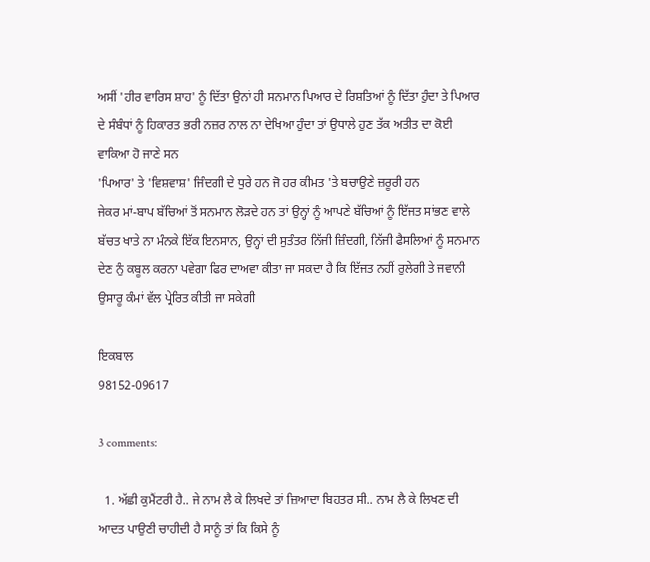ਅਸੀਂ 'ਹੀਰ ਵਾਰਿਸ ਸ਼ਾਹ' ਨੂੰ ਦਿੱਤਾ ਉਨਾਂ ਹੀ ਸਨਮਾਨ ਪਿਆਰ ਦੇ ਰਿਸ਼ਤਿਆਂ ਨੂੰ ਦਿੱਤਾ ਹੁੰਦਾ ਤੇ ਪਿਆਰ ਦੇ ਸੰਬੰਧਾਂ ਨੂੰ ਹਿਕਾਰਤ ਭਰੀ ਨਜ਼ਰ ਨਾਲ ਨਾ ਦੇਖਿਆ ਹੁੰਦਾ ਤਾਂ ਉਧਾਲੇ ਹੁਣ ਤੱਕ ਅਤੀਤ ਦਾ ਕੋਈ ਵਾਕਿਆ ਹੋ ਜਾਣੇ ਸਨ
'ਪਿਆਰ' ਤੇ 'ਵਿਸ਼ਵਾਸ਼' ਜਿੰਦਗੀ ਦੇ ਧੁਰੇ ਹਨ ਜੋ ਹਰ ਕੀਮਤ 'ਤੇ ਬਚਾਉਣੇ ਜ਼ਰੂਰੀ ਹਨ
ਜੇਕਰ ਮਾਂ-ਬਾਪ ਬੱਚਿਆਂ ਤੋਂ ਸਨਮਾਨ ਲੋੜਦੇ ਹਨ ਤਾਂ ਉਨ੍ਹਾਂ ਨੂੰ ਆਪਣੇ ਬੱਚਿਆਂ ਨੂੰ ਇੱਜਤ ਸਾਂਭਣ ਵਾਲੇ ਬੱਚਤ ਖਾਤੇ ਨਾ ਮੰਨਕੇ ਇੱਕ ਇਨਸਾਨ, ਉਨ੍ਹਾਂ ਦੀ ਸੁਤੰਤਰ ਨਿੱਜੀ ਜ਼ਿੰਦਗੀ, ਨਿੱਜੀ ਫੈਸਲਿਆਂ ਨੂੰ ਸਨਮਾਨ ਦੇਣ ਨੁੰ ਕਬੂਲ ਕਰਨਾ ਪਵੇਗਾ ਫਿਰ ਦਾਅਵਾ ਕੀਤਾ ਜਾ ਸਕਦਾ ਹੈ ਕਿ ਇੱਜਤ ਨਹੀਂ ਰੁਲੇਗੀ ਤੇ ਜਵਾਨੀ ਉਸਾਰੂ ਕੰਮਾਂ ਵੱਲ ਪ੍ਰੇਰਿਤ ਕੀਤੀ ਜਾ ਸਕੇਗੀ

ਇਕਬਾਲ
98152-09617

3 comments:

  1. ਅੱਛੀ ਕੁਮੈਂਟਰੀ ਹੈ.. ਜੇ ਨਾਮ ਲੈ ਕੇ ਲਿਖਦੇ ਤਾਂ ਜ਼ਿਆਦਾ ਬਿਹਤਰ ਸੀ.. ਨਾਮ ਲੈ ਕੇ ਲਿਖਣ ਦੀ ਆਦਤ ਪਾਉਣੀ ਚਾਹੀਦੀ ਹੈ ਸਾਨੂੰ ਤਾਂ ਕਿ ਕਿਸੇ ਨੂੰ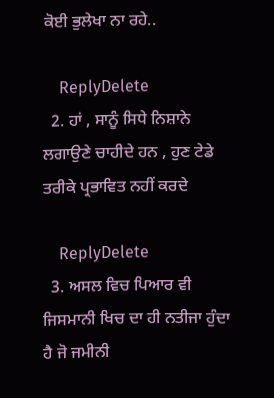ਕੋਈ ਭੁਲੇਖਾ ਨਾ ਰਹੇ..

    ReplyDelete
  2. ਹਾਂ , ਸਾਨੂੰ ਸਿਧੇ ਨਿਸ਼ਾਨੇ ਲਗਾਉਣੇ ਚਾਹੀਦੇ ਹਨ , ਹੁਣ ਟੇਡੇ ਤਰੀਕੇ ਪ੍ਰਭਾਵਿਤ ਨਹੀਂ ਕਰਦੇ

    ReplyDelete
  3. ਅਸਲ ਵਿਚ ਪਿਆਰ ਵੀ ਜਿਸਮਾਨੀ ਖਿਚ ਦਾ ਹੀ ਨਤੀਜਾ ਹੁੰਦਾ ਹੈ ਜੋ ਜਮੀਨੀ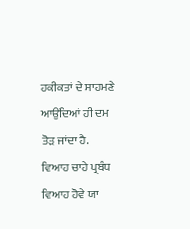ਹਕੀਕਤਾਂ ਦੇ ਸਾਹਮਣੇ ਆਉਂਦਿਆਂ ਹੀ ਦਮ ਤੋੜ ਜਾਂਦਾ ਹੈ. ਵਿਆਹ ਚਾਹੇ ਪ੍ਰਬੰਧ ਵਿਆਹ ਹੋਵੇ ਯਾ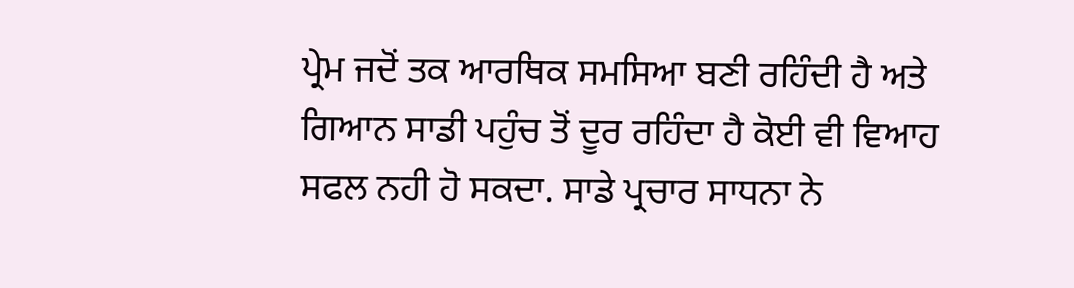ਪ੍ਰੇਮ ਜਦੋਂ ਤਕ ਆਰਥਿਕ ਸਮਸਿਆ ਬਣੀ ਰਹਿੰਦੀ ਹੈ ਅਤੇ ਗਿਆਨ ਸਾਡੀ ਪਹੁੰਚ ਤੋਂ ਦੂਰ ਰਹਿੰਦਾ ਹੈ ਕੋਈ ਵੀ ਵਿਆਹ ਸਫਲ ਨਹੀ ਹੋ ਸਕਦਾ. ਸਾਡੇ ਪ੍ਰਚਾਰ ਸਾਧਨਾ ਨੇ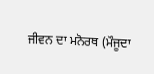ਜੀਵਨ ਦਾ ਮਨੋਰਥ (ਮੌਜੂਦਾ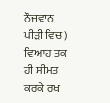ਨੌਜਵਾਨ ਪੀੜੀ ਵਿਚ) ਵਿਆਹ ਤਕ ਹੀ ਸੀਮਤ ਕਰਕੇ ਰਖ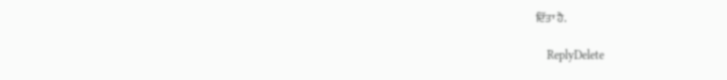ਦਿੱਤਾ ਹੈ.

    ReplyDelete